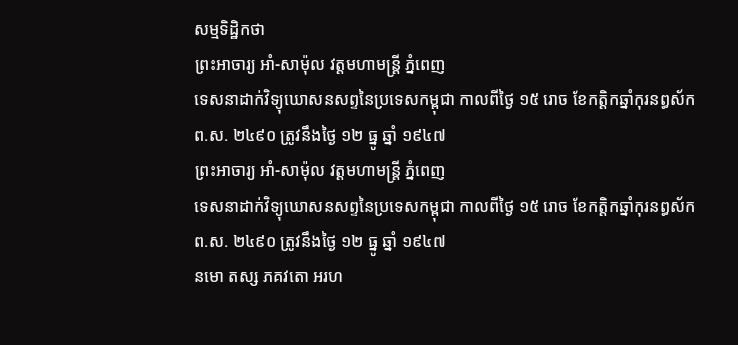សម្មទិដ្ឋិកថា
ព្រះអាចារ្យ អាំ-សាម៉ុល វត្តមហាមន្រ្ដី ភ្នំពេញ
ទេសនាដាក់វិទ្យុឃោសនសព្ទនៃប្រទេសកម្ពុជា កាលពីថ្ងៃ ១៥ រោច ខែកត្ដិកឆ្នាំកុរនព្ធស័ក
ព.ស. ២៤៩០ ត្រូវនឹងថ្ងៃ ១២ ធ្នូ ឆ្នាំ ១៩៤៧
ព្រះអាចារ្យ អាំ-សាម៉ុល វត្តមហាមន្រ្ដី ភ្នំពេញ
ទេសនាដាក់វិទ្យុឃោសនសព្ទនៃប្រទេសកម្ពុជា កាលពីថ្ងៃ ១៥ រោច ខែកត្ដិកឆ្នាំកុរនព្ធស័ក
ព.ស. ២៤៩០ ត្រូវនឹងថ្ងៃ ១២ ធ្នូ ឆ្នាំ ១៩៤៧
នមោ តស្ស ភគវតោ អរហ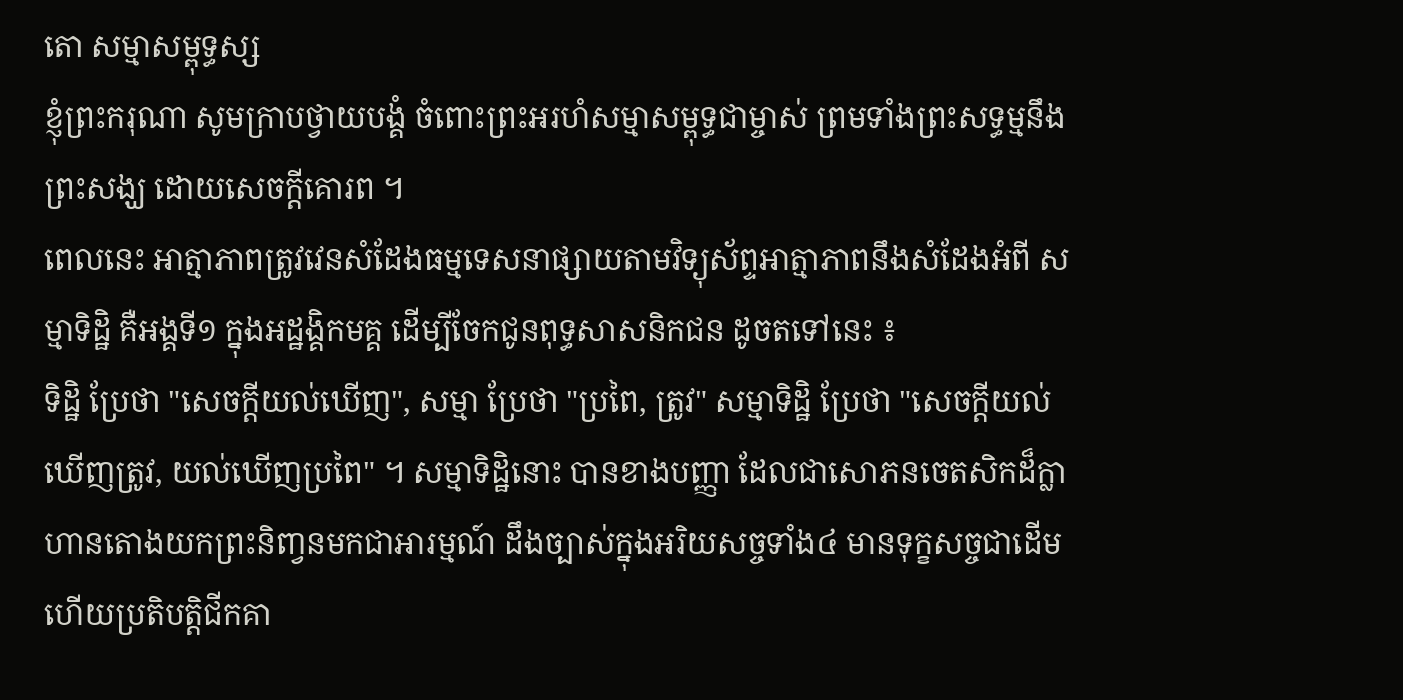តោ សម្មាសម្ពុទ្ធស្ស
ខ្ញុំព្រះករុណា សូមក្រាបថ្វាយបង្គំ ចំពោះព្រះអរហំសម្មាសម្ពុទ្ធជាម្ចាស់ ព្រមទាំងព្រះសទ្ធម្មនឹងព្រះសង្ឃ ដោយសេចក្ដីគោរព ។
ពេលនេះ អាត្មាភាពត្រូវវេនសំដែងធម្មទេសនាផ្សាយតាមវិទ្យុស័ព្ទអាត្មាភាពនឹងសំដែងអំពី សម្មាទិដ្ឋិ គឺអង្គទី១ ក្នុងអដ្ឋង្គិកមគ្គ ដើម្បីចែកជូនពុទ្ធសាសនិកជន ដូចតទៅនេះ ៖
ទិដ្ឋិ ប្រែថា "សេចក្ដីយល់ឃើញ", សម្មា ប្រែថា "ប្រពៃ, ត្រូវ" សម្មាទិដ្ឋិ ប្រែថា "សេចក្ដីយល់ឃើញត្រូវ, យល់ឃើញប្រពៃ" ។ សម្មាទិដ្ឋិនោះ បានខាងបញ្ញា ដែលជាសោភនចេតសិកដ៏ក្លាហានតោងយកព្រះនិញ្វនមកជាអារម្មណ៍ ដឹងច្បាស់ក្នុងអរិយសច្ចទាំង៤ មានទុក្ខសច្ចជាដើម ហើយប្រតិបត្តិជីកគា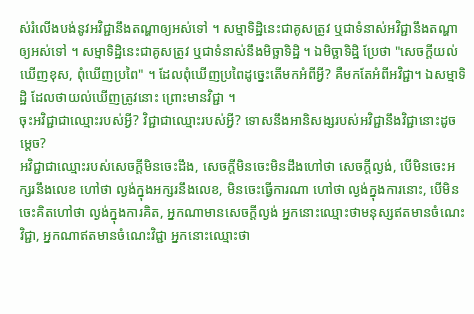ស់រំលើងបង់នូវអវិជ្ជានឹងតណ្ហាឲ្យអស់ទៅ ។ សម្មាទិដ្ឋិនេះជាគូសត្រូវ ឬជាទំនាស់អវិជ្ជានឹងតណ្ហាឲ្យអស់ទៅ ។ សម្មាទិដ្ឋិនេះជាគូសត្រូវ ឬជាទំនាស់នឹងមិច្ឆាទិដ្ឋិ ។ ឯមិច្ឆាទិដ្ឋិ ប្រែថា "សេចក្ដីយល់ឃើញខុស, ពុំឃើញប្រពៃ" ។ ដែលពុំឃើញប្រពៃដូច្នេះតើមកអំពីអ្វី? គឺមកតែអំពីអវិជ្ជា។ ឯសម្មាទិដ្ឋិ ដែលថាយល់ឃើញត្រូវនោះ ព្រោះមានវិជ្ជា ។
ចុះអវិជ្ជាជាឈ្មោះរបស់អ្វី? វិជ្ជាជាឈ្មោះរបស់អ្វី? ទោសនឹងអានិសង្សរបស់អវិជ្ជានឹងវិជ្ជានោះដូចម្តេច?
អវិជ្ជាជាឈ្មោះរបស់សេចក្ដីមិនចេះដឹង, សេចក្ដីមិនចេះមិនដឹងហៅថា សេចក្ដីល្ងង់, បើមិនចេះអក្សរនឹងលេខ ហៅថា ល្ងង់ក្នុងអក្សរនឹងលេខ, មិនចេះធ្វើការណា ហៅថា ល្ងង់ក្នុងការនោះ, បើមិនចេះគិតហៅថា ល្ងង់ក្នុងការគិត, អ្នកណាមានសេចក្ដីល្ងង់ អ្នកនោះឈ្មោះថាមនុស្សឥតមានចំណេះវិជ្ជា, អ្នកណាឥតមានចំណេះវិជ្ជា អ្នកនោះឈ្មោះថា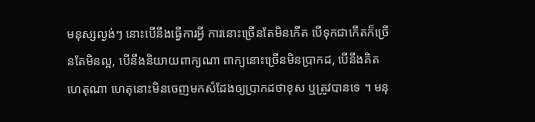មនុស្សល្ងង់ៗ នោះបើនឹងធ្វើការអ្វី ការនោះច្រើនតែមិនកើត បើទុកជាកើតក៏ច្រើនតែមិនល្អ, បើនឹងនិយាយពាក្យណា ពាក្យនោះច្រើនមិនប្រាកដ, បើនឹងគិតហេតុណា ហេតុនោះមិនចេញមកសំដែងឲ្យប្រាកដថាខុស ឬត្រូវបានទេ ។ មនុ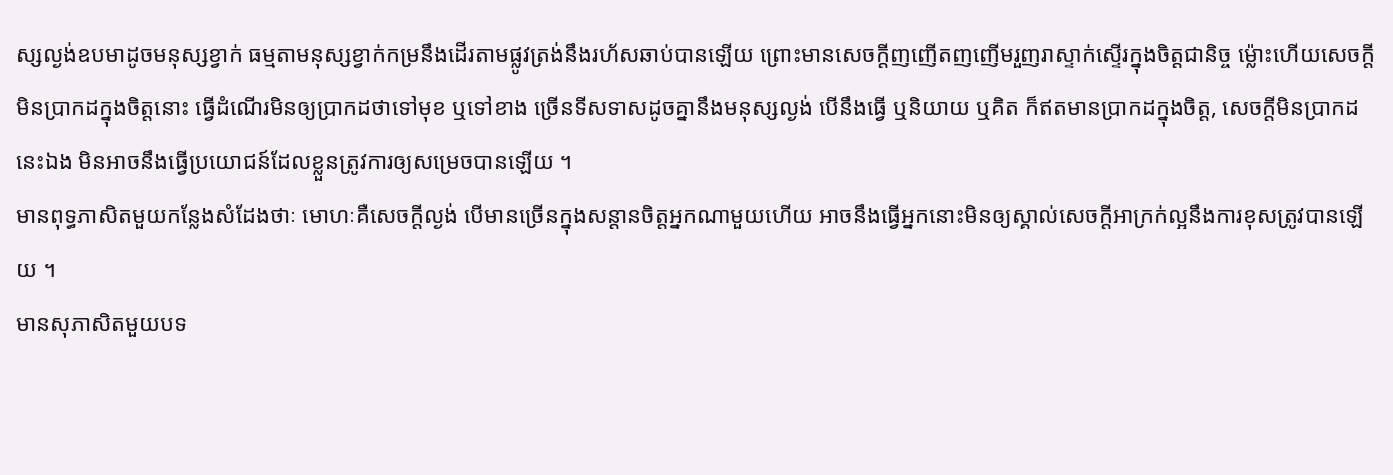ស្សល្ងង់ឧបមាដូចមនុស្សខ្វាក់ ធម្មតាមនុស្សខ្វាក់កម្រនឹងដើរតាមផ្លូវត្រង់នឹងរហ័សឆាប់បានឡើយ ព្រោះមានសេចក្ដីញញើតញញើមរួញរាស្ទាក់ស្ទើរក្នុងចិត្តជានិច្ច ម្ល៉ោះហើយសេចក្ដីមិនប្រាកដក្នុងចិត្តនោះ ធ្វើដំណើរមិនឲ្យប្រាកដថាទៅមុខ ឬទៅខាង ច្រើនទីសទាសដូចគ្នានឹងមនុស្សល្ងង់ បើនឹងធ្វើ ឬនិយាយ ឬគិត ក៏ឥតមានប្រាកដក្នុងចិត្ត, សេចក្ដីមិនប្រាកដនេះឯង មិនអាចនឹងធ្វើប្រយោជន៍ដែលខ្លួនត្រូវការឲ្យសម្រេចបានឡើយ ។
មានពុទ្ធភាសិតមួយកន្លែងសំដែងថាៈ មោហៈគឺសេចក្ដីល្ងង់ បើមានច្រើនក្នុងសន្ដានចិត្តអ្នកណាមួយហើយ អាចនឹងធ្វើអ្នកនោះមិនឲ្យស្គាល់សេចក្ដីអាក្រក់ល្អនឹងការខុសត្រូវបានឡើយ ។
មានសុភាសិតមួយបទ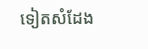ទៀតសំដែង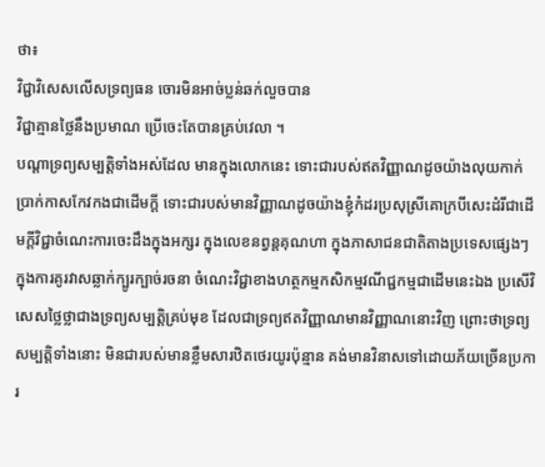ថា៖
វិជ្ជាវិសេសលើសទ្រព្យធន ចោរមិនអាច់ប្លន់ឆក់លួចបាន
វិជ្ជាគ្មានថ្លៃនឹងប្រមាណ ប្រើចេះតែបានគ្រប់វេលា ។
បណ្ដាទ្រព្យសម្បត្តិទាំងអស់ដែល មានក្នុងលោកនេះ ទោះជារបស់ឥតវិញ្ញាណដូចយ៉ាងលុយកាក់ប្រាក់កាសកែវកងជាដើមក្ដី ទោះជារបស់មានវិញ្ញាណដូចយ៉ាងខ្ញុំកំដរប្រសុស្រីគោក្របីសេះដំរីជាដើមក្ដីវិជ្ជាចំណេះការចេះដឹងក្នុងអក្សរ ក្នុងលេខនព្វន្ដគុណហា ក្នុងភាសាជនជាតិតាងប្រទេសផ្សេងៗ ក្នុងការគូរវាសឆ្លាក់ក្បូរក្បាច់រចនា ចំណេះវិជ្ជាខាងហត្ថកម្មកសិកម្មវណីជ្ជកម្មជាដើមនេះឯង ប្រសើវិសេសថ្លៃថ្លាជាងទ្រព្យសម្បត្តិគ្រប់មុខ ដែលជាទ្រព្យឥតវិញ្ញាណមានវិញ្ញាណនោះវិញ ព្រោះថាទ្រព្យសម្បត្តិទាំងនោះ មិនជារបស់មានខ្លឹមសារឋិតថេរយូរប៉ុន្មាន គង់មានវិនាសទៅដោយភ័យច្រើនប្រការ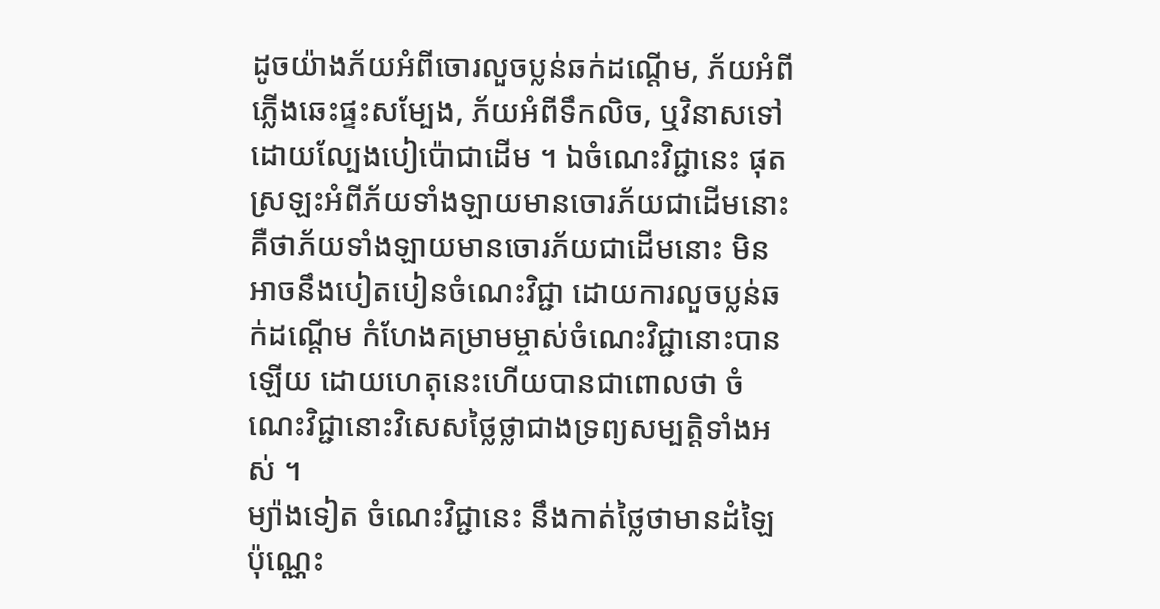ដូចយ៉ាងភ័យអំពីចោរលួចប្លន់ឆក់ដណ្ដើម, ភ័យអំពីភ្លើងឆេះផ្ទះសម្បែង, ភ័យអំពីទឹកលិច, ឬវិនាសទៅដោយល្បែងបៀប៉ោជាដើម ។ ឯចំណេះវិជ្ជានេះ ផុតស្រឡះអំពីភ័យទាំងឡាយមានចោរភ័យជាដើមនោះ គឺថាភ័យទាំងឡាយមានចោរភ័យជាដើមនោះ មិនអាចនឹងបៀតបៀនចំណេះវិជ្ជា ដោយការលួចប្លន់ឆក់ដណ្ដើម កំហែងគម្រាមម្ចាស់ចំណេះវិជ្ជានោះបានឡើយ ដោយហេតុនេះហើយបានជាពោលថា ចំណេះវិជ្ជានោះវិសេសថ្លៃថ្លាជាងទ្រព្យសម្បត្តិទាំងអស់ ។
ម្យ៉ាងទៀត ចំណេះវិជ្ជានេះ នឹងកាត់ថ្លៃថាមានដំឡៃប៉ុណ្ណេះ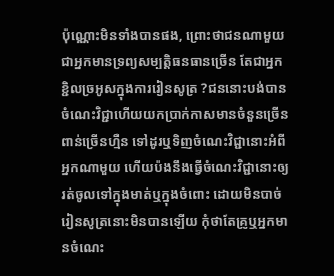ប៉ុណ្ណោះមិនទាំងបានផង, ព្រោះថាជនណាមួយជាអ្នកមានទ្រព្យសម្បត្តិធនធានច្រើន តែជាអ្នកខ្ជិលច្រអូសក្នុងការរៀនសូត្រ ?ជននោះបង់បានចំណេះវិជ្ជាហើយយកប្រាក់កាសមានចំនួនច្រើនពាន់ច្រើនហ្មឺន ទៅដូរឬទិញចំណេះវិជ្ជានោះអំពីអ្នកណាមួយ ហើយប៉ងនឹងធ្វើចំណេះវិជ្ជានោះឲ្យរត់ចូលទៅក្នុងមាត់ឬក្នុងចំពោះ ដោយមិនបាច់រៀនសូត្រនោះមិនបានឡើយ កុំថាតែគ្រូឬអ្នកមានចំណេះ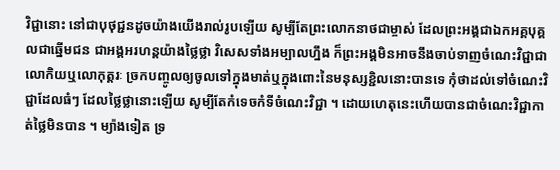វិជ្ជានោះ នៅជាបុថុជ្ជនដូចយ៉ាងយើងរាល់រូបឡើយ សូម្បីតែព្រះលោកនាថជាម្ចាស់ ដែលព្រះអង្គជាឯកអគ្គបុគ្គលជាឆ្នើមជន ជាអង្គអរហន្ដយ៉ាងថ្លៃថ្លា វិសេសទាំងអម្បាលហ្នឹង ក៏ព្រះអង្គមិនអាចនឹងចាប់ទាញចំណេះវិជ្ជាជាលោកិយឬលោកុត្តរៈ ច្រកបញ្ចូលឲ្យចូលទៅក្នុងមាត់ឬក្នុងពោះនៃមនុស្សខ្ជិលនោះបានទេ កុំថាដល់ទៅចំណេះវិជ្ជាដែលធំៗ ដែលថ្លៃថ្លានោះឡើយ សូម្បីតែកំទេចកំទីចំណេះវិជ្ជា ។ ដោយហេតុនេះហើយបានជាចំណេះវិជ្ជាកាត់ថ្លៃមិនបាន ។ ម្យ៉ាងទៀត ទ្រ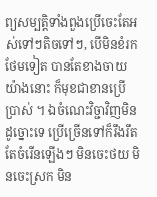ព្យសម្បត្តិទាំងពួងប្រើចេះតែអស់ទៅៗតិចទៅៗ, បើមិនខំរកថែមទៀត បានតែខាងចាយយ៉ាងនោះ ក៏មុខជាខានប្រើប្រាស់ ។ ឯចំណេះវិច្ជាវិញមិនដូច្នោះទេ ប្រើច្រើនទៅក៏រឹងរឹតតែចំរើនឡើងៗ មិនចេះថយ មិនចេះស្រក មិន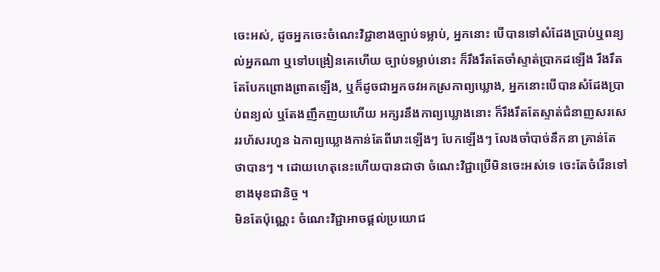ចេះអស់, ដូចអ្នកចេះចំណេះវិជ្ជាខាងច្បាប់ទម្លាប់, អ្នកនោះ បើបានទៅសំដែងប្រាប់ឬពន្យល់អ្នកណា ឬទៅបង្រៀនគេហើយ ច្បាប់ទម្លាប់នោះ ក៏រឹងរឹតតែចាំស្ទាត់ប្រាកដឡើង រឹងរឹតតែបែកព្រោងព្រាតឡើង, ឬក៏ដូចជាអ្នកចវអកស្រកាព្យឃ្លោង, អ្នកនោះបើបានសំដែងប្រាប់ពន្យល់ ឬតែងញឹកញយហើយ អក្សរនឹងកាព្យឃ្លោងនោះ ក៏រឹងរឹតតែស្ទាត់ជំនាញសរសេររហ័សរហួន ឯកាព្យឃ្លោងកាន់តែពីរោះឡើងៗ បែកឡើងៗ លែងចាំបាច់នឹកនា គ្រាន់តែថាបានៗ ។ ដោយហេតុនេះហើយបានជាថា ចំណេះវិជ្ជាប្រើមិនចេះអស់ទេ ចេះតែចំរើនទៅខាងមុខជានិច្ច ។
មិនតែប៉ុណ្ណេះ ចំណេះវិជ្ជាអាចផ្ដល់ប្រយោជ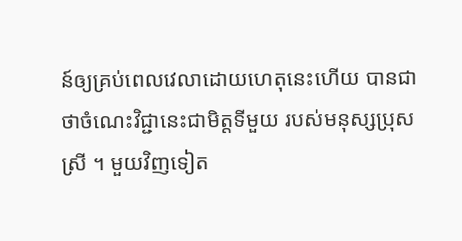ន៍ឲ្យគ្រប់ពេលវេលាដោយហេតុនេះហើយ បានជាថាចំណេះវិជ្ជានេះជាមិត្តទីមួយ របស់មនុស្សប្រុសស្រី ។ មួយវិញទៀត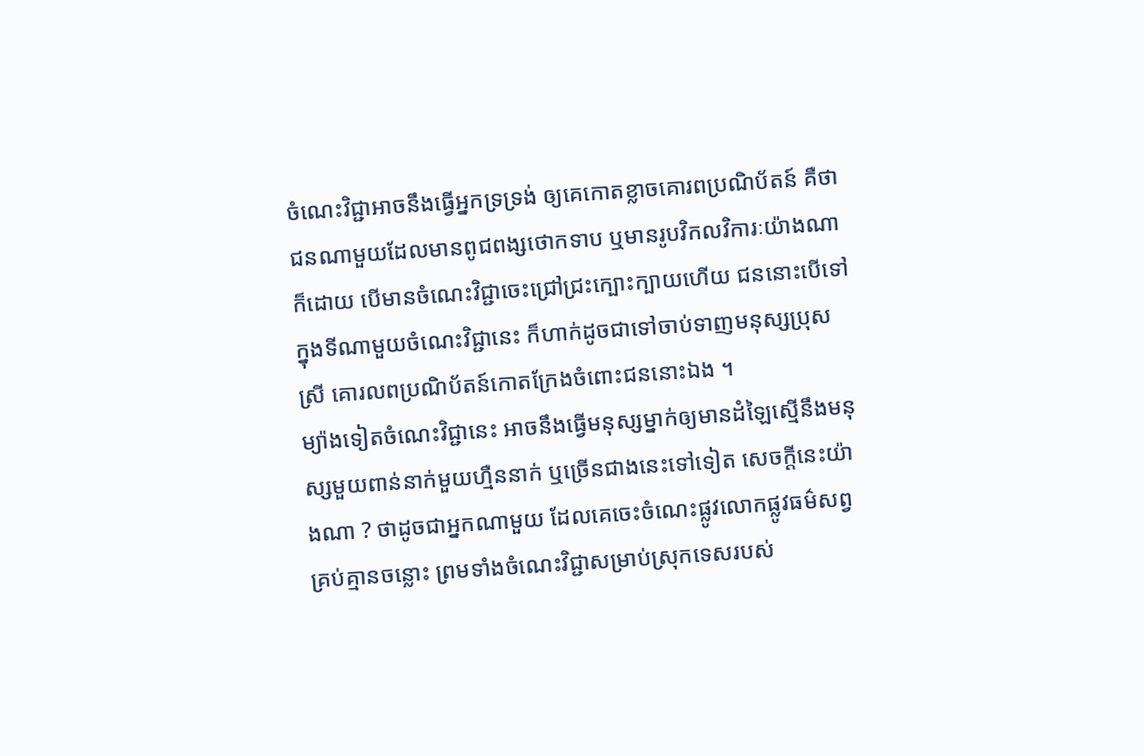ចំណេះវិជ្ជាអាចនឹងធ្វើអ្នកទ្រទ្រង់ ឲ្យគេកោតខ្លាចគោរពប្រណិប័តន៍ គឺថាជនណាមួយដែលមានពូជពង្សថោកទាប ឬមានរូបវិកលវិការៈយ៉ាងណាក៏ដោយ បើមានចំណេះវិជ្ជាចេះជ្រៅជ្រះក្បោះក្បាយហើយ ជននោះបើទៅក្នុងទីណាមួយចំណេះវិជ្ជានេះ ក៏ហាក់ដូចជាទៅចាប់ទាញមនុស្សប្រុសស្រី គោរលពប្រណិប័តន៍កោតក្រែងចំពោះជននោះឯង ។
ម្យ៉ាងទៀតចំណេះវិជ្ជានេះ អាចនឹងធ្វើមនុស្សម្នាក់ឲ្យមានដំឡៃស្មើនឹងមនុស្សមួយពាន់នាក់មួយហ្មឺននាក់ ឬច្រើនជាងនេះទៅទៀត សេចក្ដីនេះយ៉ាងណា ? ថាដូចជាអ្នកណាមួយ ដែលគេចេះចំណេះផ្លូវលោកផ្លូវធម៌សព្វគ្រប់គ្មានចន្លោះ ព្រមទាំងចំណេះវិជ្ជាសម្រាប់ស្រុកទេសរបស់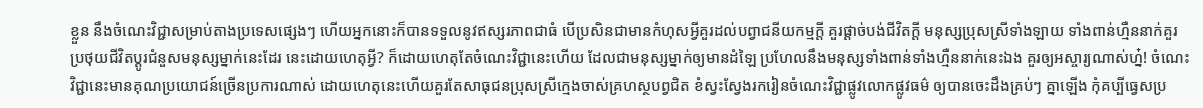ខ្លួន នឹងចំណេះវិជ្ជាសម្រាប់តាងប្រទេសផ្សេងៗ ហើយអ្នកនោះក៏បានទទួលនូវឥស្សរភាពជាធំ បើប្រសិនជាមានកំហុសអ្វីគួរដល់បព្វាជនីយកម្មក្ដី គួរផ្ដាច់បង់ជីវិតក្ដី មនុស្សប្រុសស្រីទាំងឡាយ ទាំងពាន់ហ្មឺននាក់គួរប្រថុយជីវិតប្ដូរជំនួសមនុស្សម្នាក់នេះដែរ នេះដោយហេតុអ្វី? ក៏ដោយហេតុតែចំណេះវិជ្ជានេះហើយ ដែលជាមនុស្សម្នាក់ឲ្យមានដំឡៃ ប្រហែលនឹងមនុស្សទាំងពាន់ទាំងហ្មឺននាក់នេះឯង គួរឲ្យអស្ចារ្យណាស់ហ្ន៎! ចំណេះវិជ្ជានេះមានគុណប្រយោជន៍ច្រើនប្រការណាស់ ដោយហេតុនេះហើយគួរតែសាធុជនប្រុសស្រីក្មេងចាស់គ្រហស្ថបព្វជិត ខំស្វះស្វែងរករៀនចំណេះវិជ្ជាផ្លូវលោកផ្លូវធម៌ ឲ្យបានចេះដឹងគ្រប់ៗ គ្នាឡើង កុំគប្បីធ្វេសប្រ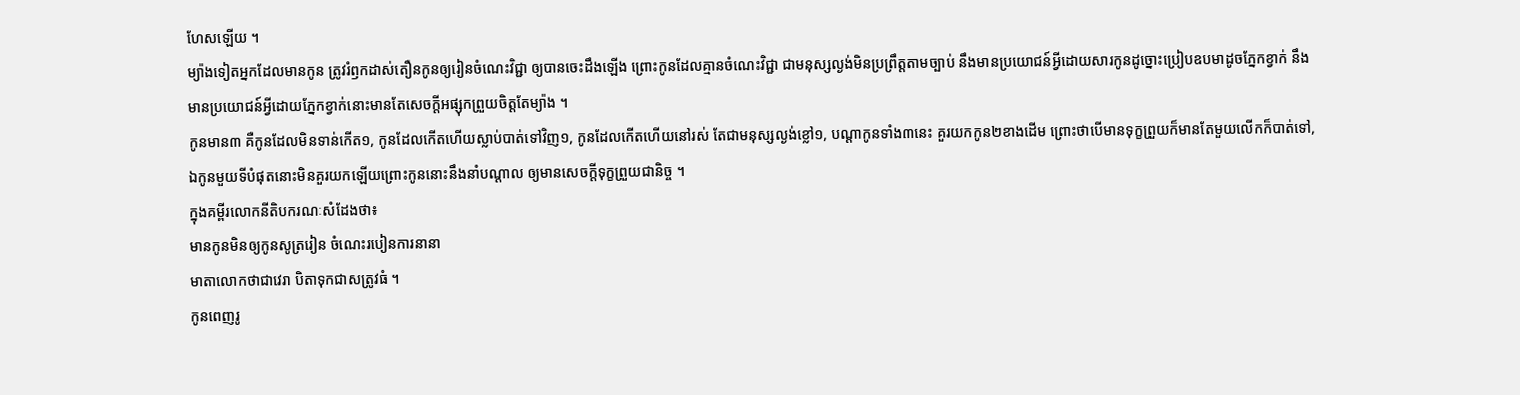ហែសឡើយ ។
ម្យ៉ាងទៀតអ្នកដែលមានកូន ត្រូវរំឭកដាស់តឿនកូនឲ្យរៀនចំណេះវិជ្ជា ឲ្យបានចេះដឹងឡើង ព្រោះកូនដែលគ្មានចំណេះវិជ្ជា ជាមនុស្សល្ងង់មិនប្រព្រឹត្តតាមច្បាប់ នឹងមានប្រយោជន៍អ្វីដោយសារកូនដូច្នោះប្រៀបឧបមាដូចភ្នែកខ្វាក់ នឹងមានប្រយោជន៍អ្វីដោយភ្នែកខ្វាក់នោះមានតែសេចក្ដីអផ្សុកព្រួយចិត្ដតែម្យ៉ាង ។
កូនមាន៣ គឺកូនដែលមិនទាន់កើត១, កូនដែលកើតហើយស្លាប់បាត់ទៅវិញ១, កូនដែលកើតហើយនៅរស់ តែជាមនុស្សល្ងង់ខ្លៅ១, បណ្ដាកូនទាំង៣នេះ គួរយកកូន២ខាងដើម ព្រោះថាបើមានទុក្ខព្រួយក៏មានតែមួយលើកក៏បាត់ទៅ, ឯកូនមួយទីបំផុតនោះមិនគួរយកឡើយព្រោះកូននោះនឹងនាំបណ្ដាល ឲ្យមានសេចក្ដីទុក្ខព្រួយជានិច្ច ។
ក្នុងគម្ពីរលោកនីតិបករណៈសំដែងថា៖
មានកូនមិនឲ្យកូនសូត្ររៀន ចំណេះរបៀនការនានា
មាតាលោកថាជាវេរា បិតាទុកជាសត្រូវធំ ។
កូនពេញរូ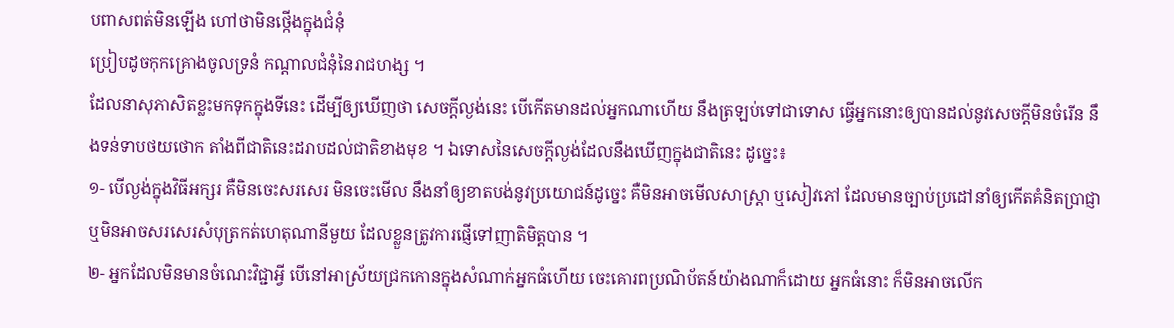បពាសពត់មិនឡើង ហៅថាមិនថ្កើងក្នុងជំនុំ
ប្រៀបដូចកុកគ្រោងចូលទ្រនំ កណ្ដាលជំនុំនៃរាជហង្ស ។
ដែលនាសុភាសិតខ្លះមកទុកក្នុងទីនេះ ដើម្បីឲ្យឃើញថា សេចក្ដីល្ងង់នេះ បើកើតមានដល់អ្នកណាហើយ នឹងត្រឡប់ទៅជាទោស ធ្វើអ្នកនោះឲ្យបានដល់នូវសេចក្ដីមិនចំរើន នឹងទន់ទាបថយថោក តាំងពីជាតិនេះដរាបដល់ជាតិខាងមុខ ។ ឯទោសនៃសេចក្ដីល្ងង់ដែលនឹងឃើញក្នុងជាតិនេះ ដូច្នេះ៖
១- បើល្ងង់ក្នុងវិធីអក្សរ គឺមិនចេះសរសេរ មិនចេះមើល នឹងនាំឲ្យខាតបង់នូវប្រយោជន៍ដូច្នេះ គឺមិនអាចមើលសាស្រ្ដា ឬសៀវភៅ ដែលមានច្បាប់ប្រដៅនាំឲ្យកើតគំនិតប្រាជ្ញា ឬមិនអាចសរសេរសំបុត្រកត់ហេតុណានីមួយ ដែលខ្លួនត្រូវការផ្ញើទៅញាតិមិត្តបាន ។
២- អ្នកដែលមិនមានចំណេះវិជ្ជាអ្វី បើនៅអាស្រ័យជ្រកកោនក្នុងសំណាក់អ្នកធំហើយ ចេះគោរពប្រណិប័តន៍យ៉ាងណាក៏ដោយ អ្នកធំនោះ ក៏មិនអាចលើក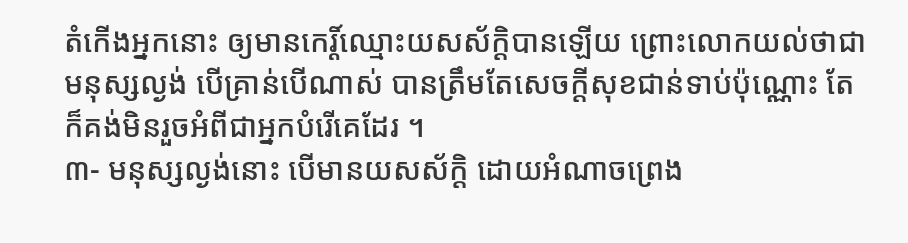តំកើងអ្នកនោះ ឲ្យមានកេរ្ដិ៍ឈ្មោះយសស័ក្ដិបានឡើយ ព្រោះលោកយល់ថាជាមនុស្សល្ងង់ បើគ្រាន់បើណាស់ បានត្រឹមតែសេចក្ដីសុខជាន់ទាប់ប៉ុណ្ណោះ តែក៏គង់មិនរួចអំពីជាអ្នកបំរើគេដែរ ។
៣- មនុស្សល្ងង់នោះ បើមានយសស័ក្ដិ ដោយអំណាចព្រេង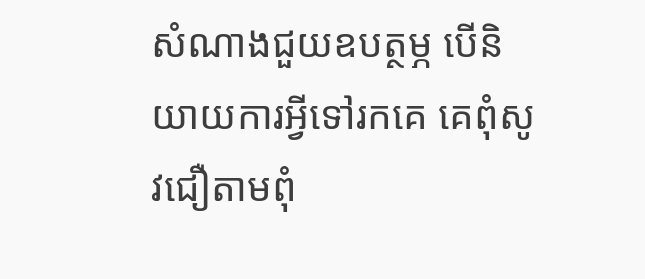សំណាងជួយឧបត្ថម្ភ បើនិយាយការអ្វីទៅរកគេ គេពុំសូវជឿតាមពុំ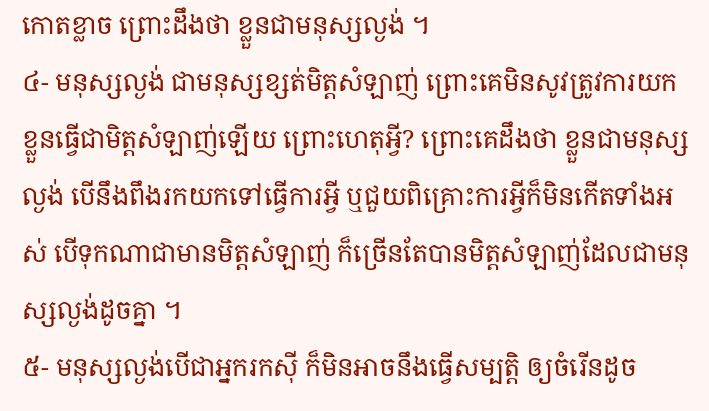កោតខ្លាច ព្រោះដឹងថា ខ្លួនជាមនុស្សល្ងង់ ។
៤- មនុស្សល្ងង់ ជាមនុស្សខ្សត់មិត្តសំឡាញ់ ព្រោះគេមិនសូវត្រូវការយកខ្លួនធ្វើជាមិត្តសំឡាញ់ឡើយ ព្រោះហេតុអ្វី? ព្រោះគេដឹងថា ខ្លួនជាមនុស្សល្ងង់ បើនឹងពឹងរកយកទៅធ្វើការអ្វី ឬជួយពិគ្រោះការអ្វីក៏មិនកើតទាំងអស់ បើទុកណាជាមានមិត្តសំឡាញ់ ក៏ច្រើនតែបានមិត្តសំឡាញ់ដែលជាមនុស្សល្ងង់ដូចគ្នា ។
៥- មនុស្សល្ងង់បើជាអ្នករកស៊ី ក៏មិនអាចនឹងធ្វើសម្បត្តិ ឲ្យចំរើនដូច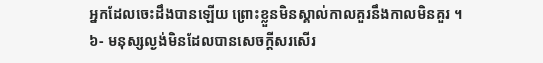អ្នកដែលចេះដឹងបានឡើយ ព្រោះខ្លួនមិនស្គាល់កាលគួរនឹងកាលមិនគួរ ។
៦- មនុស្សល្ងង់មិនដែលបានសេចក្ដីសរសើរ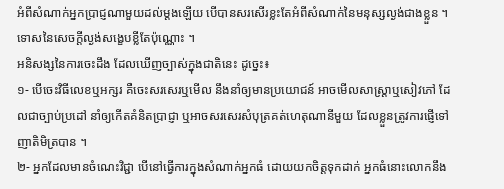អំពីសំណាក់អ្នកប្រាជ្ញណាមួយដល់ម្តងឡើយ បើបានសរសើរខ្លះតែអំពីសំណាក់នៃមនុស្សល្ងង់ជាងខ្លួន ។ ទោសនៃសេចក្ដីល្ងង់សង្ខេបខ្លីតែប៉ុណ្ណោះ ។
អនិសង្សនៃការចេះដឹង ដែលឃើញច្បាស់ក្នុងជាតិនេះ ដូច្នេះ៖
១- បើចេះវិធីលេខឬអក្សរ គឺចេះសរសេរឬមើល នឹងនាំឲ្យមានប្រយោជន៍ អាចមើលសាស្រ្ដាឬសៀវភៅ ដែលជាច្បាប់ប្រដៅ នាំឲ្យកើតគំនិតប្រាជ្ញា ឬអាចសរសេរសំបុត្រគត់ហេតុណានីមួយ ដែលខ្លួនត្រូវការផ្ញើទៅញាតិមិត្របាន ។
២- អ្នកដែលមានចំណេះវិជ្ជា បើនៅធ្វើការក្នុងសំណាក់អ្នកធំ ដោយយកចិត្តទុកដាក់ អ្នកធំនោះលោកនឹង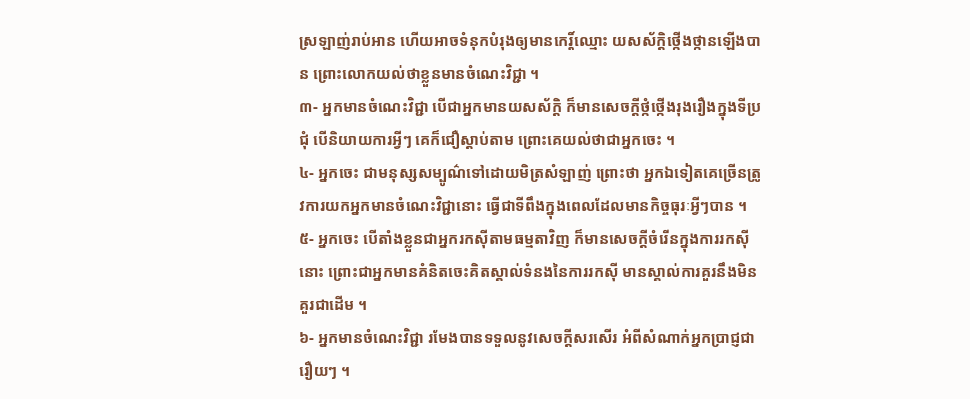ស្រឡាញ់រាប់អាន ហើយអាចទំនុកបំរុងឲ្យមានកេរ្ដិ៍ឈ្មោះ យសស័ក្ដិថ្កើងថ្កានឡើងបាន ព្រោះលោកយល់ថាខ្លួនមានចំណេះវិជ្ជា ។
៣- អ្នកមានចំណេះវិជ្ជា បើជាអ្នកមានយសស័ក្ដិ ក៏មានសេចក្ដីថ្កំថ្កើងរុងរឿងក្នុងទីប្រជុំ បើនិយាយការអ្វីៗ គេក៏ជឿស្ដាប់តាម ព្រោះគេយល់ថាជាអ្នកចេះ ។
៤- អ្នកចេះ ជាមនុស្សសម្បូណ៌ទៅដោយមិត្រសំឡាញ់ ព្រោះថា អ្នកឯទៀតគេច្រើនត្រូវការយកអ្នកមានចំណេះវិជ្ជានោះ ធ្វើជាទីពឹងក្នុងពេលដែលមានកិច្ចធុរៈអ្វីៗបាន ។
៥- អ្នកចេះ បើតាំងខ្លួនជាអ្នករកស៊ីតាមធម្មតាវិញ ក៏មានសេចក្ដីចំរើនក្នុងការរកស៊ីនោះ ព្រោះជាអ្នកមានគំនិតចេះគិតស្គាល់ទំនងនៃការរកស៊ី មានស្គាល់ការគួរនឹងមិនគួរជាដើម ។
៦- អ្នកមានចំណេះវិជ្ជា រមែងបានទទួលនូវសេចក្ដីសរសើរ អំពីសំណាក់អ្នកប្រាជ្ញជារឿយៗ ។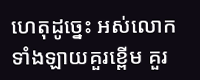ហេតុដូច្នេះ អស់លោកទាំងឡាយគួរខ្ពើម គួរ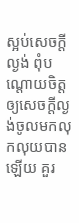ស្អប់សេចក្ដីល្ងង់ ពុំបណ្ដោយចិត្តឲ្យសេចក្ដីល្ងង់ចូលមកលុកលុយបានឡើយ គួរ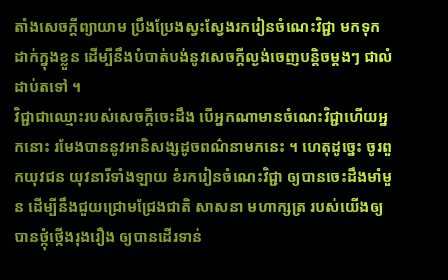តាំងសេចក្ដីព្យាយាម ប្រឹងប្រែងស្វះស្វែងរករៀនចំណេះវិជ្ជា មកទុកដាក់ក្នុងខ្លួន ដើម្បីនឹងបំបាត់បង់នូវសេចក្ដីល្ងង់ចេញបន្ដិចម្ដងៗ ជាលំដាប់តទៅ ។
វិជ្ជាជាឈ្មោះរបស់សេចក្ដីចេះដឹង បើអ្នកណាមានចំណេះវិជ្ជាហើយអ្នកនោះ រមែងបាននូវអានិសង្សដូចពណ៌នាមកនេះ ។ ហេតុដូច្នេះ ចូរពួកយុវជន យុវនារីទាំងឡាយ ខំរករៀនចំណេះវិជ្ជា ឲ្យបានចេះដឹងមាំមួន ដើម្បីនឹងជួយជ្រោមជ្រែងជាតិ សាសនា មហាក្សត្រ របស់យើងឲ្យបានថ្កុំថ្កើងរុងរឿង ឲ្យបានដើរទាន់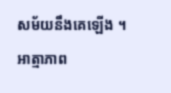សម័យនឹងគេឡើង ។
អាត្មាភាព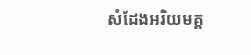សំដែងអរិយមគ្គ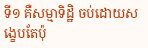ទី១ គឺសម្មាទិដ្ឋិ ចប់ដោយសង្ខេបតែប៉ុ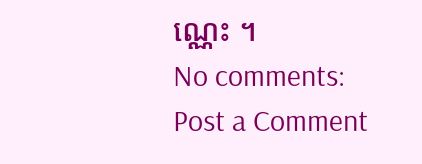ណ្ណេះ ។
No comments:
Post a Comment